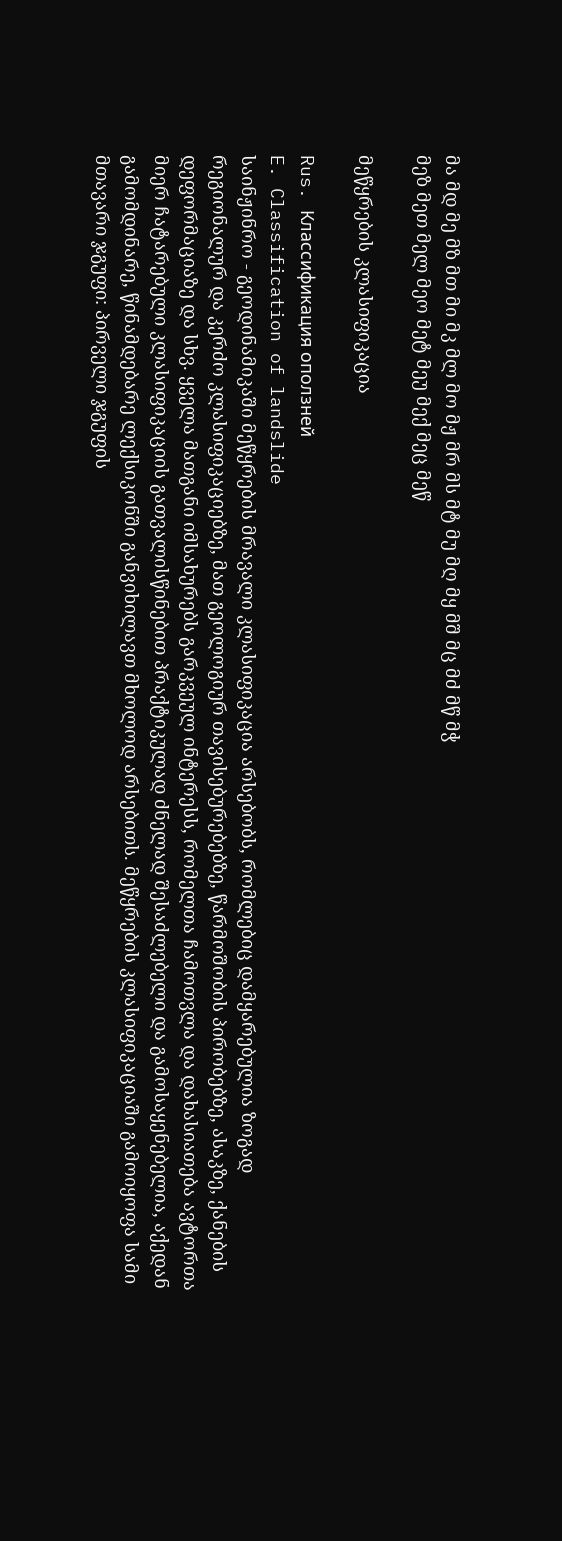მა მდ მე მზ მთ მი მკ მლ მო მჟ მრ მს მტ მუ მღ მყ მშ მც მძ მწ მჭ
მეზ მეთ მელ მეო მეტ მეუ მექ მეც მეწ

მეწყრების კლასიფიკაცია

Rus. Классификация оползней
E. Classification of landslide
საინჟინრო - გეოდინამიკაში მეწყრების მრავალი კლასიფიკაცია არსებობს, რომლებიც დამყარებულია ზოგად რეგიონალურ და კერძო კლასიფიკაციებზე, მათ გეოლოგიურ თავისებურებებზე, წარმოშობის პირობებზე, ასაკზე, ქანების დეფორმაციაზე და სხვ. ყველა მათგანი იმსახურებს გარკვეულ ინტერესს, რომელთა ჩამოთვლა და დახასიათება ავტორთა მიერ ჩატარებული კლასიფიკაციის გათვალისწინებით პრაქტიკულად ძნელად შესაძლებელი და გამოსაყენებელია, აქედან გამომდინარე, წინამდებარე ლექსიკონში განვიხილავთ მხოლოდ არსებითს. მეწყრების კლასიფიკაციაში გამოიყოფა სამი მთავარი ჯგუფი: პირველი ჯგუფის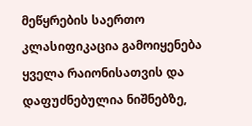მეწყრების საერთო კლასიფიკაცია გამოიყენება ყველა რაიონისათვის და დაფუძნებულია ნიშნებზე,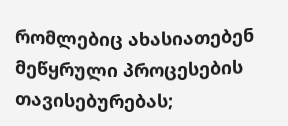რომლებიც ახასიათებენ მეწყრული პროცესების თავისებურებას;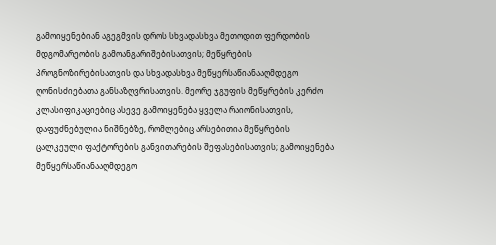გამოიყენებიან აგეგმვის დროს სხვადასხვა მეთოდით ფერდობის მდგომარეობის გამოანგარიშებისათვის; მეწყრების პროგნოზირებისათვის და სხვადასხვა მეწყერსაწიანააღმდეგო ღონისძიებათა განსაზღვრისათვის. მეორე ჯგუფის მეწყრების კერძო კლასიფიკაციებიც ასევე გამოიყენება ყველა რაიონისათვის, დაფუძნებულია ნიშნებზე, რომლებიც არსებითია მეწყრების ცალკეული ფაქტორების განვითარების შეფასებისათვის; გამოიყენება მეწყერსაწიანააღმდეგო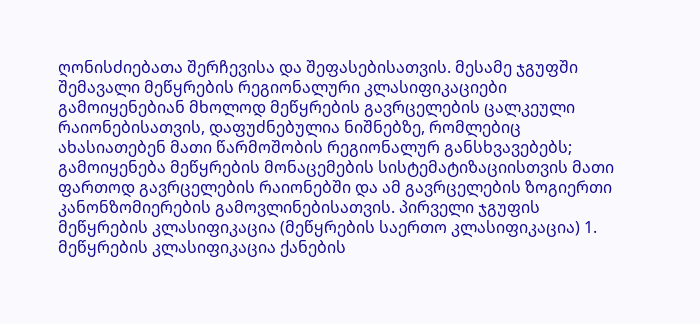ღონისძიებათა შერჩევისა და შეფასებისათვის. მესამე ჯგუფში შემავალი მეწყრების რეგიონალური კლასიფიკაციები გამოიყენებიან მხოლოდ მეწყრების გავრცელების ცალკეული რაიონებისათვის, დაფუძნებულია ნიშნებზე, რომლებიც ახასიათებენ მათი წარმოშობის რეგიონალურ განსხვავებებს; გამოიყენება მეწყრების მონაცემების სისტემატიზაციისთვის მათი ფართოდ გავრცელების რაიონებში და ამ გავრცელების ზოგიერთი კანონზომიერების გამოვლინებისათვის. პირველი ჯგუფის მეწყრების კლასიფიკაცია (მეწყრების საერთო კლასიფიკაცია) 1. მეწყრების კლასიფიკაცია ქანების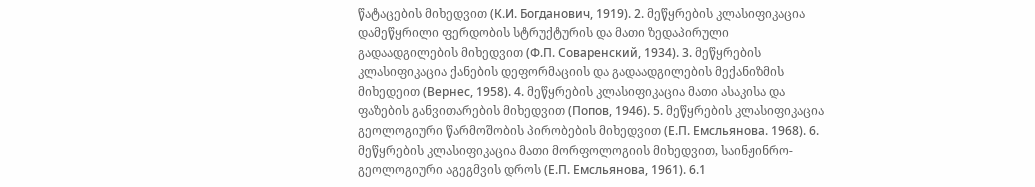წატაცების მიხედვით (К.И. Богданович, 1919). 2. მეწყრების კლასიფიკაცია დამეწყრილი ფერდობის სტრუქტურის და მათი ზედაპირული გადაადგილების მიხედვით (Ф.П. Соваренский, 1934). 3. მეწყრების კლასიფიკაცია ქანების დეფორმაციის და გადაადგილების მექანიზმის მიხედეით (Вернес, 1958). 4. მეწყრების კლასიფიკაცია მათი ასაკისა და ფაზების განვითარების მიხედვით (Попов, 1946). 5. მეწყრების კლასიფიკაცია გეოლოგიური წარმოშობის პირობების მიხედვით (Е.П. Емсльянова. 1968). 6. მეწყრების კლასიფიკაცია მათი მორფოლოგიის მიხედვით, საინჟინრო-გეოლოგიური აგეგმვის დროს (Е.П. Емсльянова, 1961). 6.1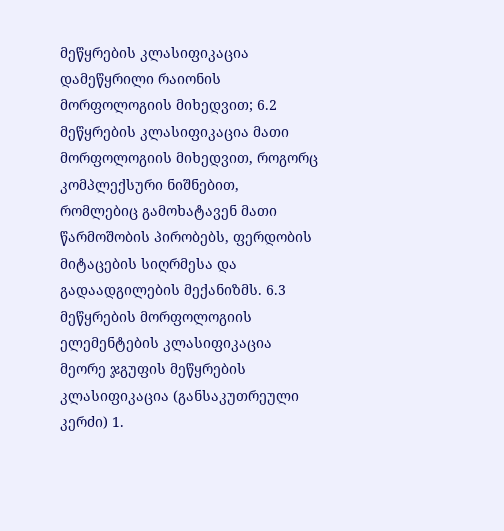მეწყრების კლასიფიკაცია დამეწყრილი რაიონის მორფოლოგიის მიხედვით; 6.2 მეწყრების კლასიფიკაცია მათი მორფოლოგიის მიხედვით, როგორც კომპლექსური ნიშნებით, რომლებიც გამოხატავენ მათი წარმოშობის პირობებს, ფერდობის მიტაცების სიღრმესა და გადაადგილების მექანიზმს. 6.3 მეწყრების მორფოლოგიის ელემენტების კლასიფიკაცია მეორე ჯგუფის მეწყრების კლასიფიკაცია (განსაკუთრეული კერძი) 1.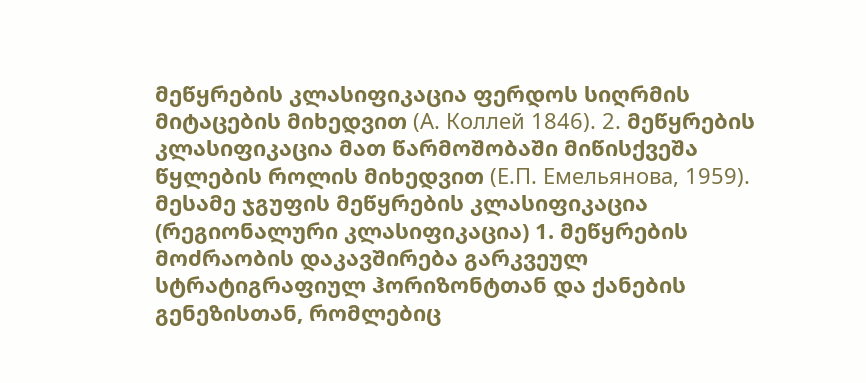მეწყრების კლასიფიკაცია ფერდოს სიღრმის მიტაცების მიხედვით (А. Коллей 1846). 2. მეწყრების კლასიფიკაცია მათ წარმოშობაში მიწისქვეშა წყლების როლის მიხედვით (Е.П. Емельянова, 1959). მესამე ჯგუფის მეწყრების კლასიფიკაცია (რეგიონალური კლასიფიკაცია) 1. მეწყრების მოძრაობის დაკავშირება გარკვეულ სტრატიგრაფიულ ჰორიზონტთან და ქანების გენეზისთან, რომლებიც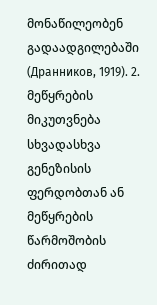მონაწილეობენ გადაადგილებაში (Дранников, 1919). 2. მეწყრების მიკუთვნება სხვადასხვა გენეზისის ფერდობთან ან მეწყრების წარმოშობის ძირითად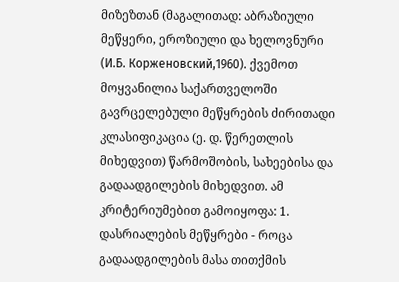მიზეზთან (მაგალითად: აბრაზიული მეწყერი, ეროზიული და ხელოვნური (И.Б. Корженовский,1960). ქვემოთ მოყვანილია საქართველოში გავრცელებული მეწყრების ძირითადი კლასიფიკაცია (ე. დ. წერეთლის მიხედვით) წარმოშობის, სახეებისა და გადაადგილების მიხედვით. ამ კრიტერიუმებით გამოიყოფა: 1. დასრიალების მეწყრები - როცა გადაადგილების მასა თითქმის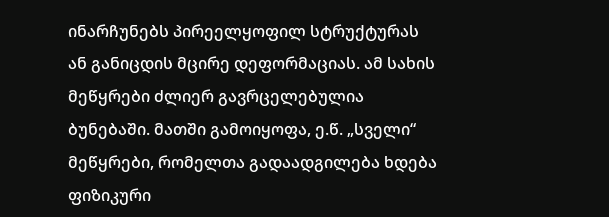ინარჩუნებს პირეელყოფილ სტრუქტურას ან განიცდის მცირე დეფორმაციას. ამ სახის მეწყრები ძლიერ გავრცელებულია ბუნებაში. მათში გამოიყოფა, ე.წ. „სველი“ მეწყრები, რომელთა გადაადგილება ხდება ფიზიკური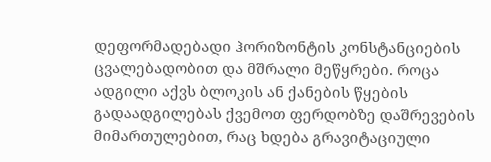დეფორმადებადი ჰორიზონტის კონსტანციების ცვალებადობით და მშრალი მეწყრები. როცა ადგილი აქვს ბლოკის ან ქანების წყების გადაადგილებას ქვემოთ ფერდობზე დაშრევების მიმართულებით, რაც ხდება გრავიტაციული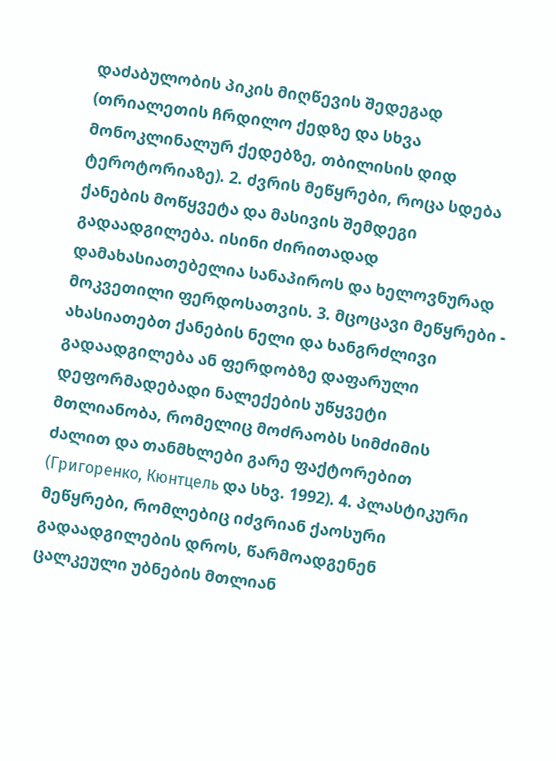დაძაბულობის პიკის მიღწევის შედეგად (თრიალეთის ჩრდილო ქედზე და სხვა მონოკლინალურ ქედებზე, თბილისის დიდ ტეროტორიაზე). 2. ძვრის მეწყრები, როცა სდება ქანების მოწყვეტა და მასივის შემდეგი გადაადგილება. ისინი ძირითადად დამახასიათებელია სანაპიროს და ხელოვნურად მოკვეთილი ფერდოსათვის. 3. მცოცავი მეწყრები - ახასიათებთ ქანების ნელი და ხანგრძლივი გადაადგილება ან ფერდობზე დაფარული დეფორმადებადი ნალექების უწყვეტი მთლიანობა, რომელიც მოძრაობს სიმძიმის ძალით და თანმხლები გარე ფაქტორებით (Григоренко, Кюнтцель და სხვ. 1992). 4. პლასტიკური მეწყრები, რომლებიც იძვრიან ქაოსური გადაადგილების დროს, წარმოადგენენ ცალკეული უბნების მთლიან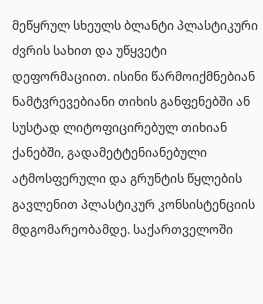მეწყრულ სხეულს ბლანტი პლასტიკური ძვრის სახით და უწყვეტი დეფორმაციით. ისინი წარმოიქმნებიან ნამტვრევებიანი თიხის განფენებში ან სუსტად ლიტოფიცირებულ თიხიან ქანებში, გადამეტტენიანებული ატმოსფერული და გრუნტის წყლების გავლენით პლასტიკურ კონსისტენციის მდგომარეობამდე. საქართველოში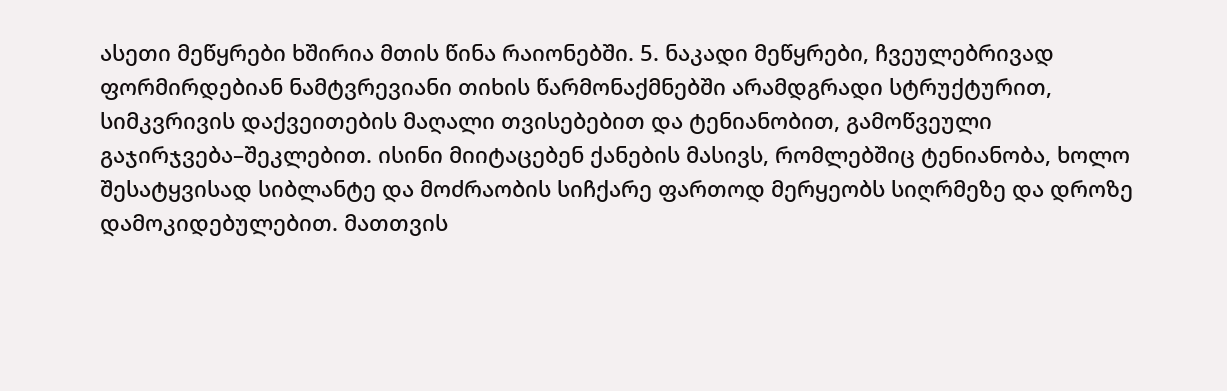ასეთი მეწყრები ხშირია მთის წინა რაიონებში. 5. ნაკადი მეწყრები, ჩვეულებრივად ფორმირდებიან ნამტვრევიანი თიხის წარმონაქმნებში არამდგრადი სტრუქტურით, სიმკვრივის დაქვეითების მაღალი თვისებებით და ტენიანობით, გამოწვეული გაჯირჯვება–შეკლებით. ისინი მიიტაცებენ ქანების მასივს, რომლებშიც ტენიანობა, ხოლო შესატყვისად სიბლანტე და მოძრაობის სიჩქარე ფართოდ მერყეობს სიღრმეზე და დროზე დამოკიდებულებით. მათთვის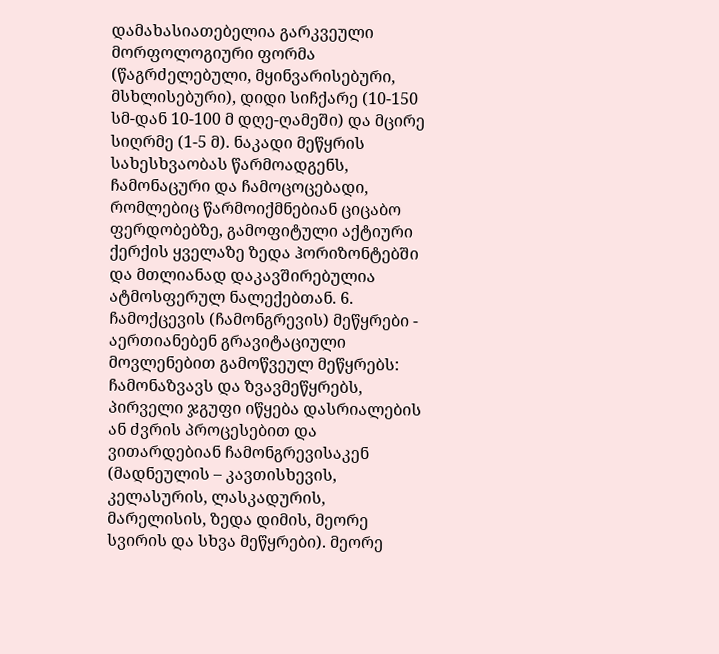დამახასიათებელია გარკვეული მორფოლოგიური ფორმა (წაგრძელებული, მყინვარისებური, მსხლისებური), დიდი სიჩქარე (10-150 სმ-დან 10-100 მ დღე-ღამეში) და მცირე სიღრმე (1-5 მ). ნაკადი მეწყრის სახესხვაობას წარმოადგენს, ჩამონაცური და ჩამოცოცებადი, რომლებიც წარმოიქმნებიან ციცაბო ფერდობებზე, გამოფიტული აქტიური ქერქის ყველაზე ზედა ჰორიზონტებში და მთლიანად დაკავშირებულია ატმოსფერულ ნალექებთან. 6. ჩამოქცევის (ჩამონგრევის) მეწყრები - აერთიანებენ გრავიტაციული მოვლენებით გამოწვეულ მეწყრებს: ჩამონაზვავს და ზვავმეწყრებს, პირველი ჯგუფი იწყება დასრიალების ან ძვრის პროცესებით და ვითარდებიან ჩამონგრევისაკენ (მადნეულის – კავთისხევის, კელასურის, ლასკადურის, მარელისის, ზედა დიმის, მეორე სვირის და სხვა მეწყრები). მეორე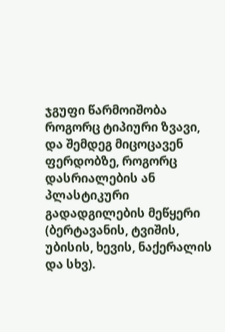ჯგუფი წარმოიშობა როგორც ტიპიური ზვავი, და შემდეგ მიცოცავენ ფერდობზე, როგორც დასრიალების ან პლასტიკური გადადგილების მეწყერი (ბერტავანის, ტვიშის, უბისის, ხევის, ნაქერალის და სხვ).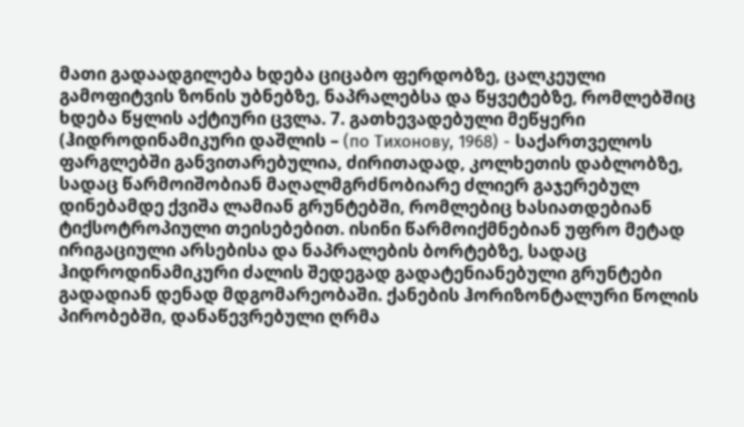მათი გადაადგილება ხდება ციცაბო ფერდობზე, ცალკეული გამოფიტვის ზონის უბნებზე, ნაპრალებსა და წყვეტებზე, რომლებშიც ხდება წყლის აქტიური ცვლა. 7. გათხევადებული მეწყერი (ჰიდროდინამიკური დაშლის – (по Тихонову, 1968) - საქართველოს ფარგლებში განვითარებულია, ძირითადად, კოლხეთის დაბლობზე, სადაც წარმოიშობიან მაღალმგრძნობიარე ძლიერ გაჯერებულ დინებამდე ქვიშა ლამიან გრუნტებში, რომლებიც ხასიათდებიან ტიქსოტროპიული თეისებებით. ისინი წარმოიქმნებიან უფრო მეტად ირიგაციული არსებისა და ნაპრალების ბორტებზე, სადაც ჰიდროდინამიკური ძალის შედეგად გადატენიანებული გრუნტები გადადიან დენად მდგომარეობაში. ქანების ჰორიზონტალური წოლის პირობებში, დანაწევრებული ღრმა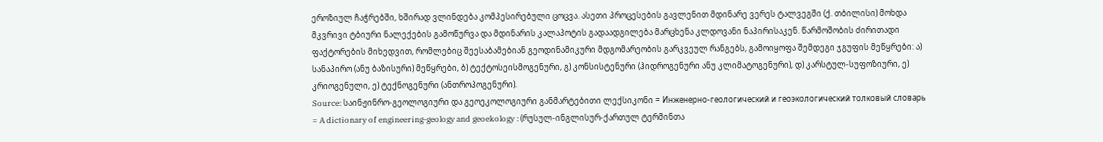ეროზიულ ჩაჭრებში, ხშირად ვლინდება კომპესირებული ცოცვა. ასეთი პროცესების გავლენით მდინარე ვერეს ტალვეგში (ქ. თბილისი) მოხდა მკვრივი ტბიური ნალექების გამოწურვა და მდინარის კალაპოტის გადაადგილება მარცხენა კლდოვანი ნაპირისაკენ. წარმოშობის ძირითადი ფაქტორების მიხედვით, რომლებიც შეესაბამებიან გეოდინამიკური მდგომარეობის გარკვეულ რანგებს, გამოიყოფა შემდეგი ჯგუფის მეწყრები: ა) სანაპირო (ანუ ბაზისური) მეწყრები, ბ) ტექტოსეისმოგენური, გ) კონსისტენური (ჰიდროგენური ანუ კლიმატოგენური), დ) კარსტულ-სუფოზიური, ე) კრიოგენული, ე) ტექნოგენური (ანთროპოგენური).
Source: საინჟინრო-გეოლოგიური და გეოეკოლოგიური განმარტებითი ლექსიკონი = Инженерно-геологический и геоэкологический толковый словарь = A dictionary of engineering-geology and geoekology : (რუსულ-ინგლისურ-ქართულ ტერმინთა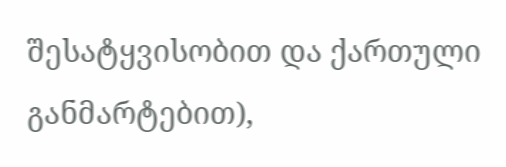შესატყვისობით და ქართული განმარტებით),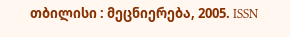თბილისი : მეცნიერება, 2005. ISSN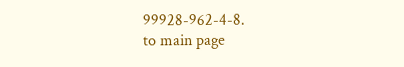99928-962-4-8.
to main page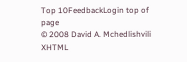Top 10FeedbackLogin top of page
© 2008 David A. Mchedlishvili XHTML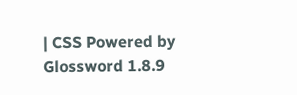| CSS Powered by Glossword 1.8.9